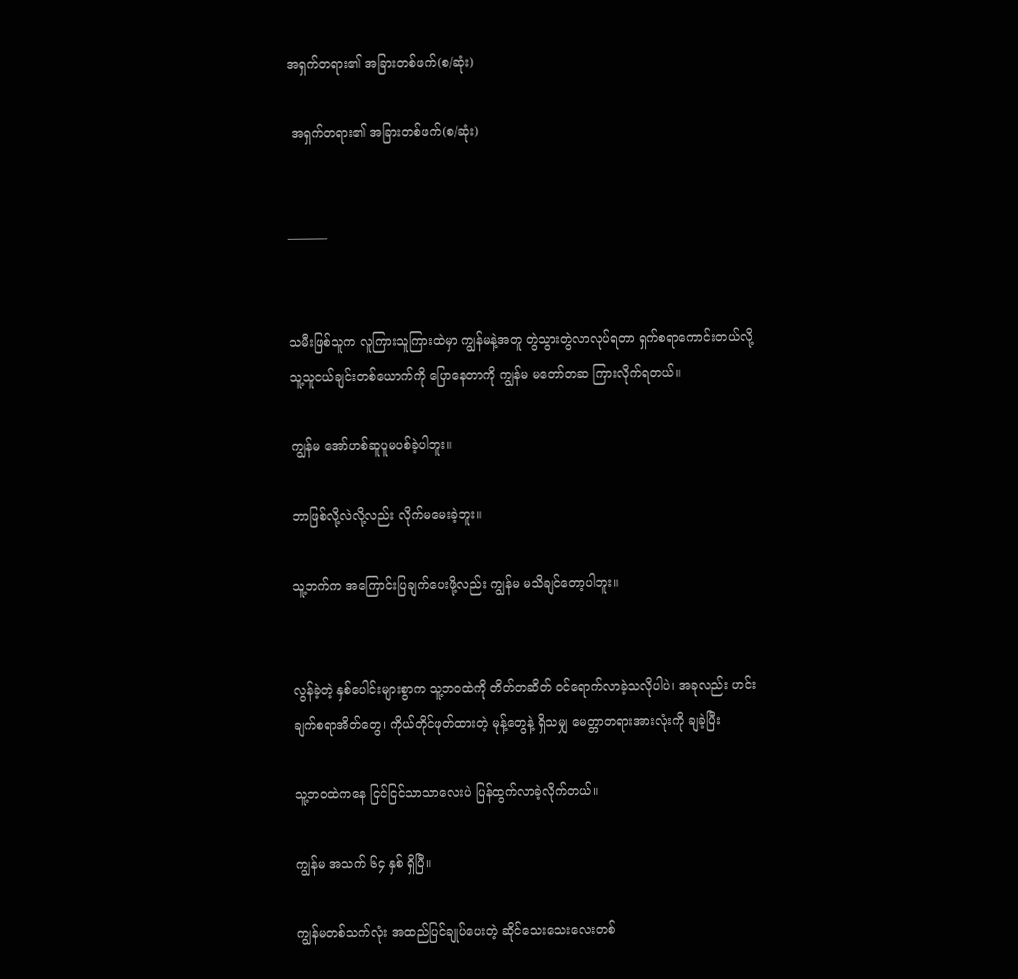အရှက်တရား၏ အခြားတစ်ဖက်(စ/ဆုံး)

 အရှက်တရား၏ အခြားတစ်ဖက်(စ/ဆုံး)


———-


သမီးဖြစ်သူက လူကြားသူကြားထဲမှာ ကျွန်မနဲ့အတူ တွဲသွားတွဲလာလုပ်ရတာ ရှက်စရာကောင်းတယ်လို့ သူ့သူငယ်ချင်းတစ်ယောက်ကို ပြောနေတာကို ကျွန်မ မတော်တဆ ကြားလိုက်ရတယ်။

ကျွန်မ အော်ဟစ်ဆူပူမပစ်ခဲ့ပါဘူး။

ဘာဖြစ်လို့လဲလို့လည်း လိုက်မမေးခဲ့ဘူး။

သူ့ဘက်က အကြောင်းပြချက်ပေးဖို့လည်း ကျွန်မ မသိချင်တော့ပါဘူး။


လွန်ခဲ့တဲ့ နှစ်ပေါင်းများစွာက သူ့ဘဝထဲကို တိတ်တဆိတ် ဝင်ရောက်လာခဲ့သလိုပါပဲ၊ အခုလည်း ဟင်းချက်စရာအိတ်တွေ၊ ကိုယ်တိုင်ဖုတ်ထားတဲ့ မုန့်တွေနဲ့ ရှိသမျှ မေတ္တာတရားအားလုံးကို ချခဲ့ပြီး

သူ့ဘဝထဲကနေ ငြင်ငြင်သာသာလေးပဲ ပြန်ထွက်လာခဲ့လိုက်တယ်။

ကျွန်မ အသက် ၆၄ နှစ် ရှိပြီ။

ကျွန်မတစ်သက်လုံး အထည်ပြင်ချုပ်ပေးတဲ့ ဆိုင်သေးသေးလေးတစ်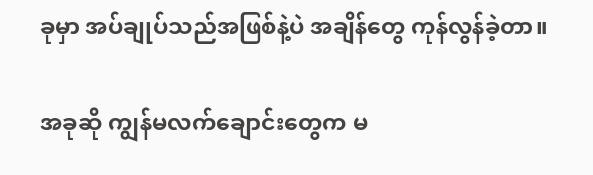ခုမှာ အပ်ချုပ်သည်အဖြစ်နဲ့ပဲ အချိန်တွေ ကုန်လွန်ခဲ့တာ။

အခုဆို ကျွန်မလက်ချောင်းတွေက မ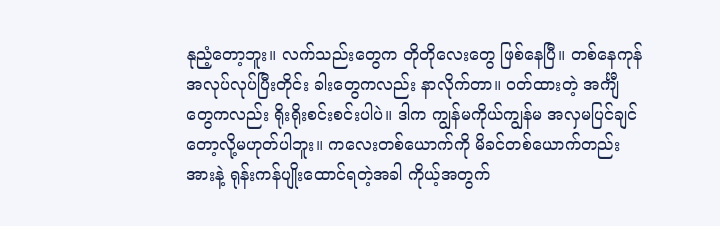နုညံ့တော့ဘူး။ လက်သည်းတွေက တိုတိုလေးတွေ ဖြစ်နေပြီ။ တစ်နေကုန် အလုပ်လုပ်ပြီးတိုင်း ခါးတွေကလည်း နာလိုက်တာ။ ဝတ်ထားတဲ့ အင်္ကျီတွေကလည်း ရိုးရိုးစင်းစင်းပါပဲ။ ဒါက ကျွန်မကိုယ်ကျွန်မ အလှမပြင်ချင်တော့လို့မဟုတ်ပါဘူး။ ကလေးတစ်ယောက်ကို မိခင်တစ်ယောက်တည်း အားနဲ့ ရုန်းကန်ပျိုးထောင်ရတဲ့အခါ ကိုယ့်အတွက်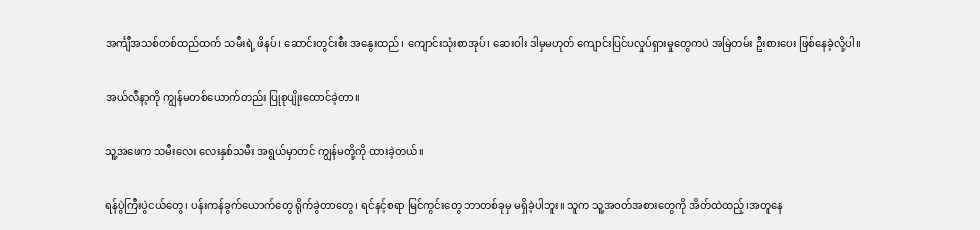အင်္ကျီအသစ်တစ်ထည်ထက် သမီးရဲ့ ဖိနပ်၊ ဆောင်းတွင်းစီး အနွေးထည်၊ ကျောင်းသုံးစာအုပ်၊ ဆေးဝါး ဒါမှမဟုတ် ကျောင်းပြင်ပလှုပ်ရှားမှုတွေကပဲ အမြဲတမ်း ဦးစားပေး ဖြစ်နေခဲ့လို့ပါ။

အယ်လီနာ့ကို ကျွန်မတစ်ယောက်တည်း ပြုစုပျိုးထောင်ခဲ့တာ။

သူ့အဖေက သမီးလေး လေးနှစ်သမီး အရွယ်မှာတင် ကျွန်မတို့ကို ထားခဲ့တယ်။

ရန်ပွဲကြီးပွဲငယ်တွေ၊ ပန်းကန်ခွက်ယောက်တွေ ရိုက်ခွဲတာတွေ၊ ရင်နင့်စရာ မြင်ကွင်းတွေ ဘာတစ်ခုမှ မရှိခဲ့ပါဘူး။ သူက သူ့အဝတ်အစားတွေကို အိတ်ထဲထည့်၊အတူနေ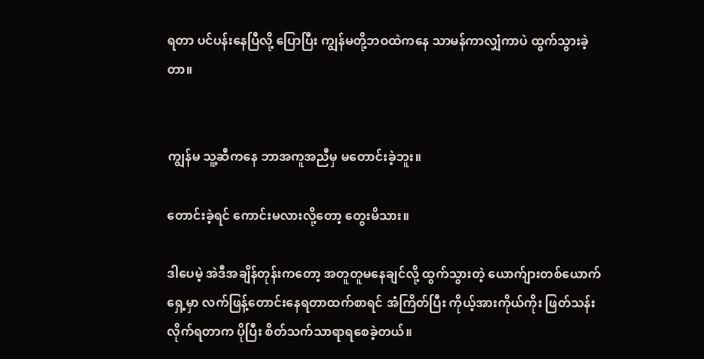ရတာ ပင်ပန်းနေပြီလို့ ပြောပြီး ကျွန်မတို့ဘဝထဲကနေ သာမန်ကာလျှံကာပဲ ထွက်သွားခဲ့တာ။


ကျွန်မ သူ့ဆီကနေ ဘာအကူအညီမှ မတောင်းခဲ့ဘူး။

တောင်းခဲ့ရင် ကောင်းမလားလို့တော့ တွေးမိသား။

ဒါပေမဲ့ အဲဒီအချိန်တုန်းကတော့ အတူတူမနေချင်လို့ ထွက်သွားတဲ့ ယောက်ျားတစ်ယောက်ရှေ့မှာ လက်ဖြန့်တောင်းနေရတာထက်စာရင် အံကြိတ်ပြီး ကိုယ့်အားကိုယ်ကိုး ဖြတ်သန်းလိုက်ရတာက ပိုပြီး စိတ်သက်သာရာရစေခဲ့တယ်။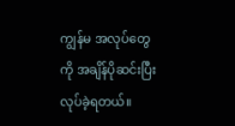ကျွန်မ အလုပ်တွေကို အချိန်ပိုဆင်းပြီး လုပ်ခဲ့ရတယ်။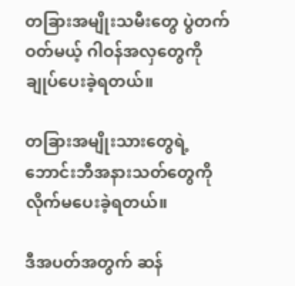တခြားအမျိုးသမီးတွေ ပွဲတက်ဝတ်မယ့် ဂါဝန်အလှတွေကို ချုပ်ပေးခဲ့ရတယ်။

တခြားအမျိုးသားတွေရဲ့ ဘောင်းဘီအနားသတ်တွေကို လိုက်မပေးခဲ့ရတယ်။

ဒီအပတ်အတွက် ဆန်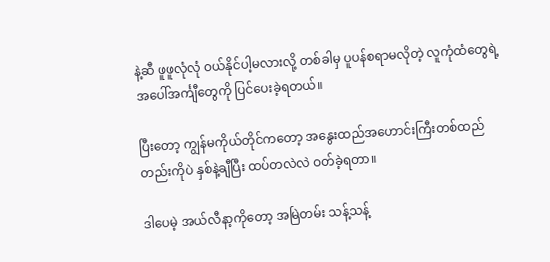နဲ့ဆီ ဖူဖူလုံလုံ ဝယ်နိုင်ပါ့မလားလို့ တစ်ခါမှ ပူပန်စရာမလိုတဲ့ လူကုံထံတွေရဲ့ အပေါ်အင်္ကျီတွေကို ပြင်ပေးခဲ့ရတယ်။

ပြီးတော့ ကျွန်မကိုယ်တိုင်ကတော့ အနွေးထည်အဟောင်းကြီးတစ်ထည်တည်းကိုပဲ နှစ်နဲ့ချီပြီး ထပ်တလဲလဲ ဝတ်ခဲ့ရတာ။

ဒါပေမဲ့ အယ်လီနာ့ကိုတော့ အမြဲတမ်း သန့်သန့်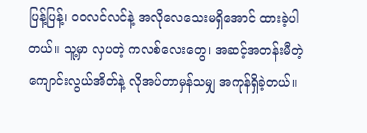ပြန့်ပြန့်၊ ဝဝလင်လင်နဲ့ အလိုလေသေးမရှိအောင် ထားခဲ့ပါတယ်။ သူ့မှာ လှပတဲ့ ကလစ်လေးတွေ၊ အဆင့်အတန်းမီတဲ့ ကျောင်းလွယ်အိတ်နဲ့ လိုအပ်တာမှန်သမျှ အကုန်ရှိခဲ့တယ်။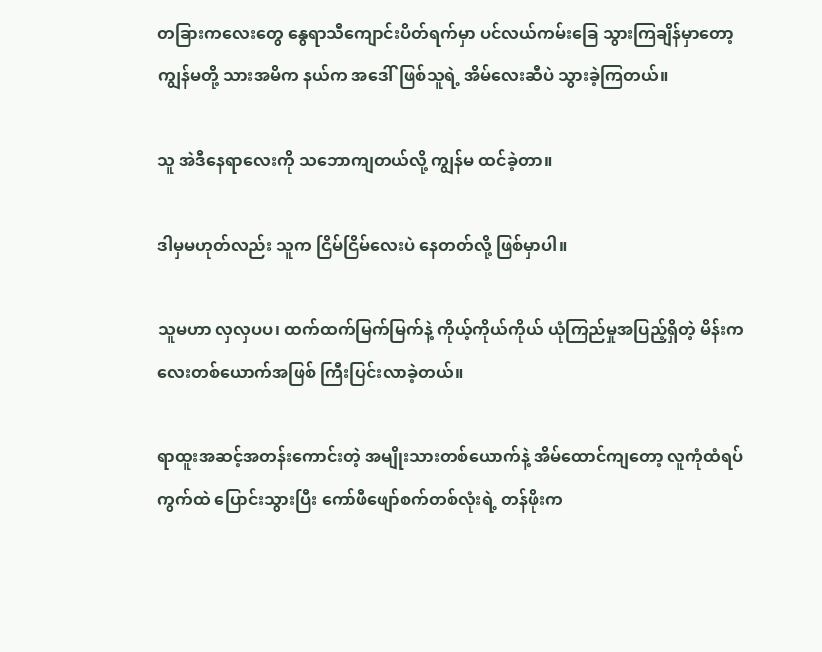တခြားကလေးတွေ နွေရာသီကျောင်းပိတ်ရက်မှာ ပင်လယ်ကမ်းခြေ သွားကြချိန်မှာတော့ ကျွန်မတို့ သားအမိက နယ်က အဒေါ်ဖြစ်သူရဲ့ အိမ်လေးဆီပဲ သွားခဲ့ကြတယ်။

သူ အဲဒီနေရာလေးကို သဘောကျတယ်လို့ ကျွန်မ ထင်ခဲ့တာ။

ဒါမှမဟုတ်လည်း သူက ငြိမ်ငြိမ်လေးပဲ နေတတ်လို့ ဖြစ်မှာပါ။

သူမဟာ လှလှပပ၊ ထက်ထက်မြက်မြက်နဲ့ ကိုယ့်ကိုယ်ကိုယ် ယုံကြည်မှုအပြည့်ရှိတဲ့ မိန်းကလေးတစ်ယောက်အဖြစ် ကြီးပြင်းလာခဲ့တယ်။

ရာထူးအဆင့်အတန်းကောင်းတဲ့ အမျိုးသားတစ်ယောက်နဲ့ အိမ်ထောင်ကျတော့ လူကုံထံရပ်ကွက်ထဲ ပြောင်းသွားပြီး ကော်ဖီဖျော်စက်တစ်လုံးရဲ့ တန်ဖိုးက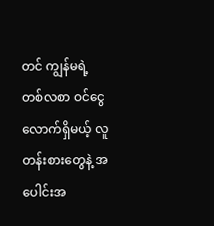တင် ကျွန်မရဲ့ တစ်လစာ ဝင်ငွေလောက်ရှိမယ့် လူတန်းစားတွေနဲ့ အပေါင်းအ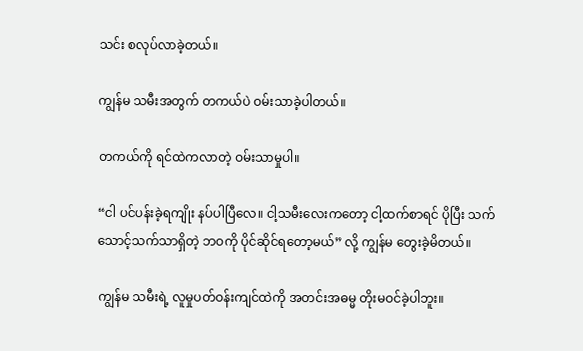သင်း စလုပ်လာခဲ့တယ်။

ကျွန်မ သမီးအတွက် တကယ်ပဲ ဝမ်းသာခဲ့ပါတယ်။

တကယ်ကို ရင်ထဲကလာတဲ့ ဝမ်းသာမှုပါ။

“ငါ ပင်ပန်းခဲ့ရကျိုး နပ်ပါပြီလေ။ ငါ့သမီးလေးကတော့ ငါ့ထက်စာရင် ပိုပြီး သက်သောင့်သက်သာရှိတဲ့ ဘဝကို ပိုင်ဆိုင်ရတော့မယ်” လို့ ကျွန်မ တွေးခဲ့မိတယ်။

ကျွန်မ သမီးရဲ့ လူမှုပတ်ဝန်းကျင်ထဲကို အတင်းအဓမ္မ တိုးမဝင်ခဲ့ပါဘူး။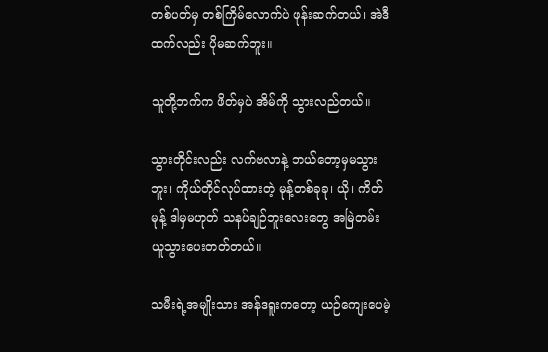တစ်ပတ်မှ တစ်ကြိမ်လောက်ပဲ ဖုန်းဆက်တယ်၊ အဲဒီထက်လည်း ပိုမဆက်ဘူး။

သူတို့ဘက်က ဖိတ်မှပဲ အိမ်ကို သွားလည်တယ်။

သွားတိုင်းလည်း လက်ဗလာနဲ့ ဘယ်တော့မှမသွားဘူး၊ ကိုယ်တိုင်လုပ်ထားတဲ့ မုန့်တစ်ခုခု၊ ယို၊ ကိတ်မုန့် ဒါမှမဟုတ် သနပ်ချဉ်ဘူးလေးတွေ အမြဲတမ်း ယူသွားပေးတတ်တယ်။

သမီးရဲ့အမျိုးသား အန်ဒရူးကတော့ ယဉ်ကျေးပေမဲ့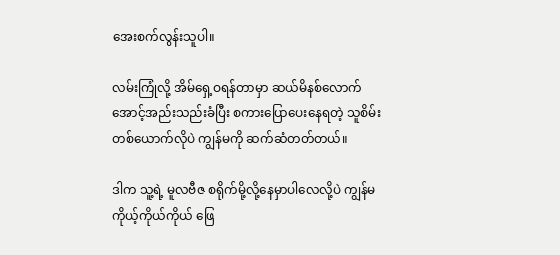အေးစက်လွန်းသူပါ။

လမ်းကြုံလို့ အိမ်ရှေ့ဝရန်တာမှာ ဆယ်မိနစ်လောက် အောင့်အည်းသည်းခံပြီး စကားပြောပေးနေရတဲ့ သူစိမ်းတစ်ယောက်လိုပဲ ကျွန်မကို ဆက်ဆံတတ်တယ်။

ဒါက သူ့ရဲ့ မူလဗီဇ စရိုက်မို့လို့နေမှာပါလေလို့ပဲ ကျွန်မ ကိုယ့်ကိုယ်ကိုယ် ဖြေ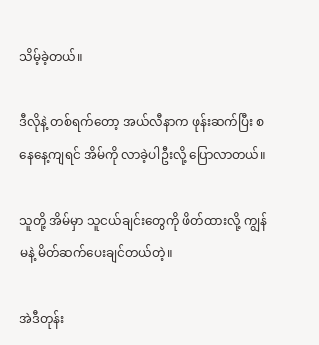သိမ့်ခဲ့တယ်။

ဒီလိုနဲ့ တစ်ရက်တော့ အယ်လီနာက ဖုန်းဆက်ပြီး စနေနေ့ကျရင် အိမ်ကို လာခဲ့ပါဦးလို့ ပြောလာတယ်။

သူတို့ အိမ်မှာ သူငယ်ချင်းတွေကို ဖိတ်ထားလို့ ကျွန်မနဲ့ မိတ်ဆက်ပေးချင်တယ်တဲ့။

အဲဒီတုန်း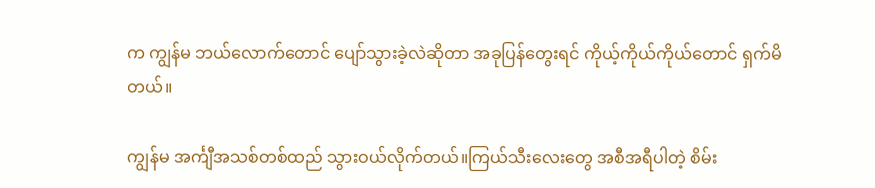က ကျွန်မ ဘယ်လောက်တောင် ပျော်သွားခဲ့လဲဆိုတာ အခုပြန်တွေးရင် ကိုယ့်ကိုယ်ကိုယ်တောင် ရှက်မိတယ်။

ကျွန်မ အင်္ကျီအသစ်တစ်ထည် သွားဝယ်လိုက်တယ်။ကြယ်သီးလေးတွေ အစီအရီပါတဲ့ စိမ်း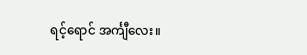ရင့်ရောင် အင်္ကျီလေး။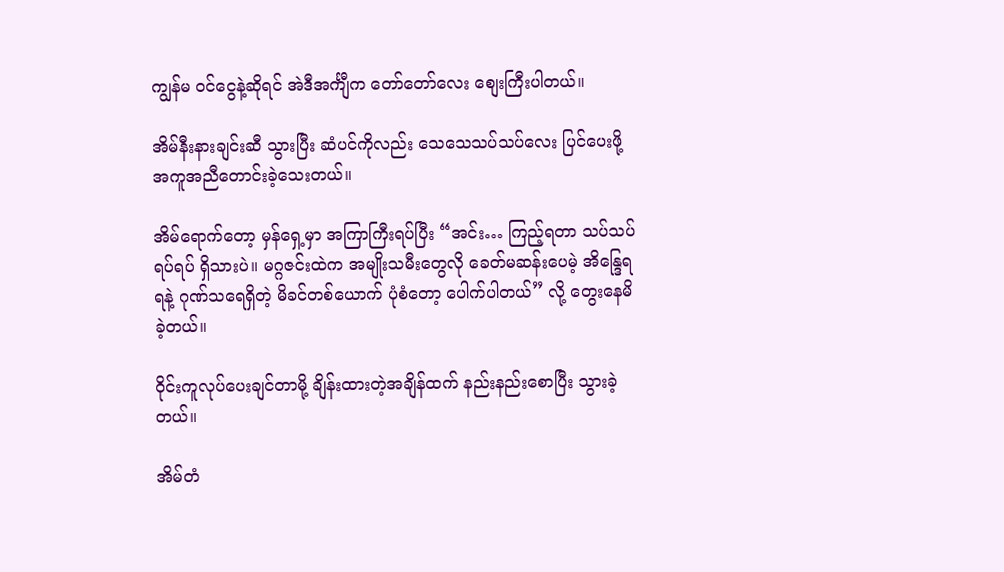ကျွန်မ ဝင်ငွေနဲ့ဆိုရင် အဲဒီအင်္ကျီက တော်တော်လေး စျေးကြီးပါတယ်။

အိမ်နီးနားချင်းဆီ သွားပြီး ဆံပင်ကိုလည်း သေသေသပ်သပ်လေး ပြင်ပေးဖို့ အကူအညီတောင်းခဲ့သေးတယ်။

အိမ်ရောက်တော့ မှန်ရှေ့မှာ အကြာကြီးရပ်ပြီး “အင်း… ကြည့်ရတာ သပ်သပ်ရပ်ရပ် ရှိသားပဲ။ မဂ္ဂဇင်းထဲက အမျိုးသမီးတွေလို ခေတ်မဆန်းပေမဲ့ အိန္ဒြေရရနဲ့ ဂုဏ်သရေရှိတဲ့ မိခင်တစ်ယောက် ပုံစံတော့ ပေါက်ပါတယ်” လို့ တွေးနေမိခဲ့တယ်။

ဝိုင်းကူလုပ်ပေးချင်တာမို့ ချိန်းထားတဲ့အချိန်ထက် နည်းနည်းစောပြီး သွားခဲ့တယ်။

အိမ်တံ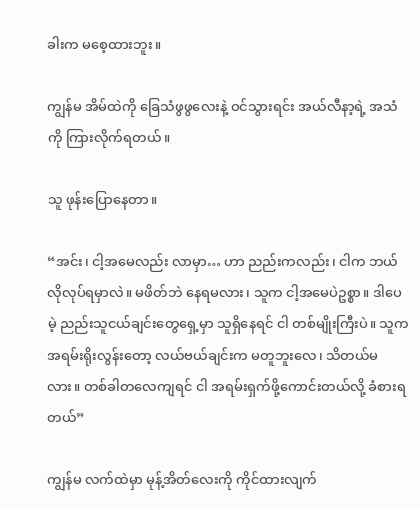ခါးက မစေ့ထားဘူး။

ကျွန်မ အိမ်ထဲကို ခြေသံဖွဖွလေးနဲ့ ဝင်သွားရင်း အယ်လီနာ့ရဲ့ အသံကို ကြားလိုက်ရတယ်။

သူ ဖုန်းပြောနေတာ။

“အင်း၊ ငါ့အမေလည်း လာမှာ… ဟာ ညည်းကလည်း၊ ငါက ဘယ်လိုလုပ်ရမှာလဲ။ မဖိတ်ဘဲ နေရမလား၊ သူက ငါ့အမေပဲဥစ္စာ။ ဒါပေမဲ့ ညည်းသူငယ်ချင်းတွေရှေ့မှာ သူရှိနေရင် ငါ တစ်မျိုးကြီးပဲ။ သူက အရမ်းရိုးလွန်းတော့ လယ်ဗယ်ချင်းက မတူဘူးလေ၊ သိတယ်မလား။ တစ်ခါတလေကျရင် ငါ အရမ်းရှက်ဖို့ကောင်းတယ်လို့ ခံစားရတယ်”

ကျွန်မ လက်ထဲမှာ မုန့်အိတ်လေးကို ကိုင်ထားလျက်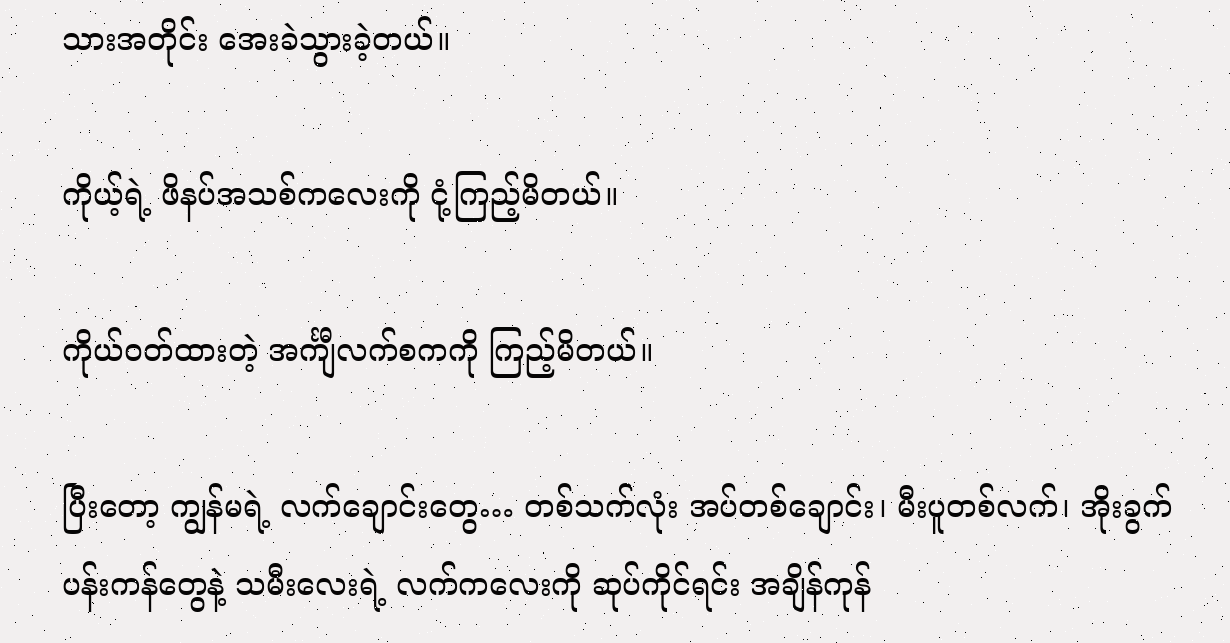သားအတိုင်း အေးခဲသွားခဲ့တယ်။

ကိုယ့်ရဲ့ ဖိနပ်အသစ်ကလေးကို ငုံ့ကြည့်မိတယ်။

ကိုယ်ဝတ်ထားတဲ့ အင်္ကျီလက်စကကို ကြည့်မိတယ်။

ပြီးတော့ ကျွန်မရဲ့ လက်ချောင်းတွေ… တစ်သက်လုံး အပ်တစ်ချောင်း၊ မီးပူတစ်လက်၊ အိုးခွက်ပန်းကန်တွေနဲ့ သမီးလေးရဲ့ လက်ကလေးကို ဆုပ်ကိုင်ရင်း အချိန်ကုန်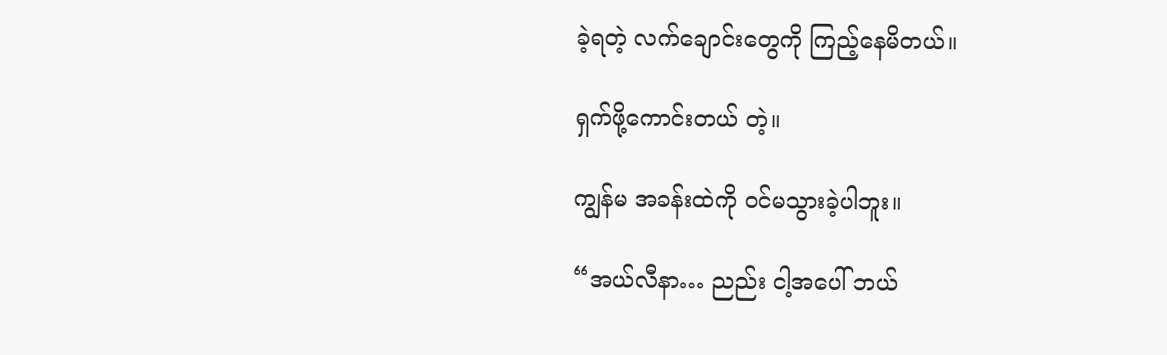ခဲ့ရတဲ့ လက်ချောင်းတွေကို ကြည့်နေမိတယ်။

ရှက်ဖို့ကောင်းတယ် တဲ့။

ကျွန်မ အခန်းထဲကို ဝင်မသွားခဲ့ပါဘူး။

“အယ်လီနာ… ညည်း ငါ့အပေါ် ဘယ်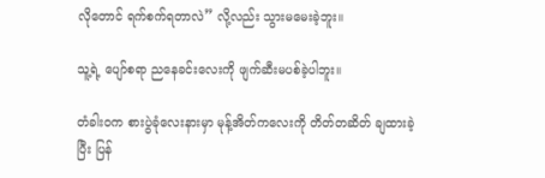လိုတောင် ရက်စက်ရတာလဲ” လို့လည်း သွားမမေးခဲ့ဘူး။

သူ့ရဲ့ ပျော်စရာ ညနေခင်းလေးကို ဖျက်ဆီးမပစ်ခဲ့ပါဘူး။

တံခါးဝက စားပွဲခုံလေးနားမှာ မုန့်အိတ်ကလေးကို တိတ်တဆိတ် ချထားခဲ့ပြီး ပြန်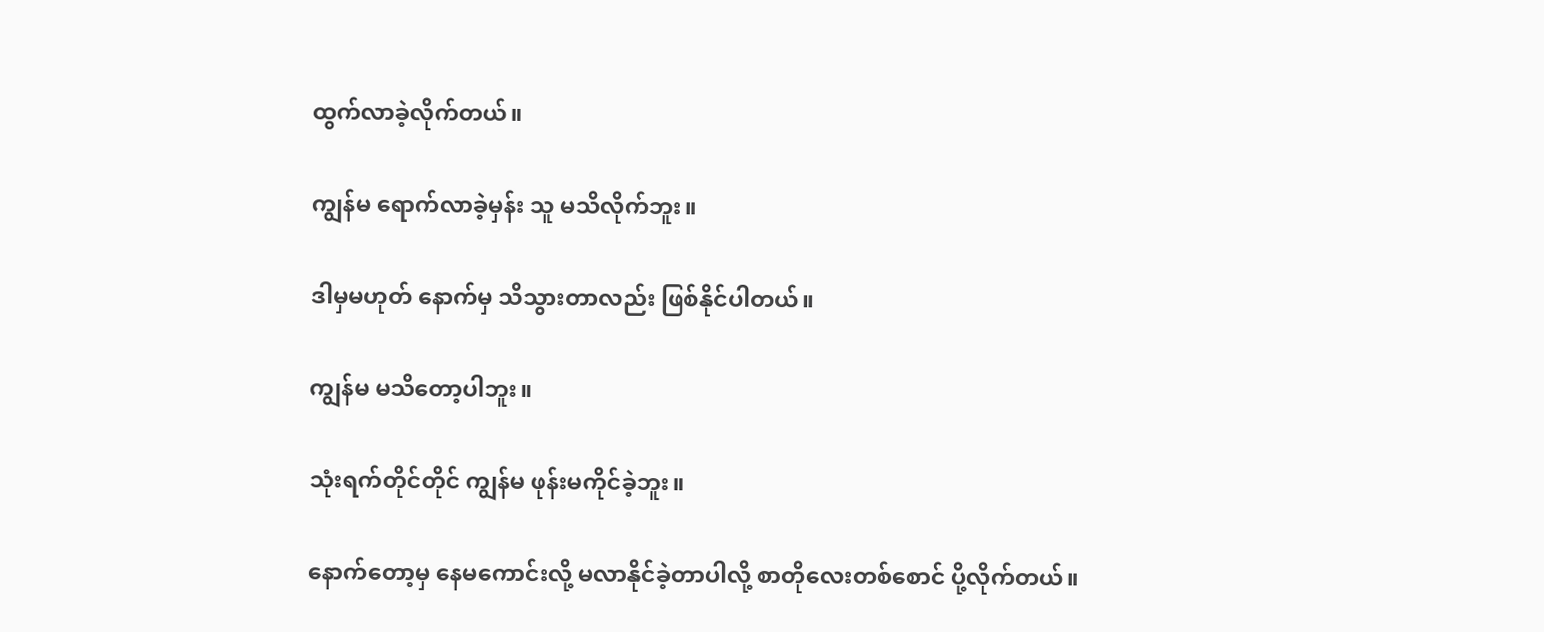ထွက်လာခဲ့လိုက်တယ်။

ကျွန်မ ရောက်လာခဲ့မှန်း သူ မသိလိုက်ဘူး။

ဒါမှမဟုတ် နောက်မှ သိသွားတာလည်း ဖြစ်နိုင်ပါတယ်။

ကျွန်မ မသိတော့ပါဘူး။

သုံးရက်တိုင်တိုင် ကျွန်မ ဖုန်းမကိုင်ခဲ့ဘူး။

နောက်တော့မှ နေမကောင်းလို့ မလာနိုင်ခဲ့တာပါလို့ စာတိုလေးတစ်စောင် ပို့လိုက်တယ်။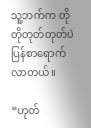သူ့ဘက်က တိုတိုတုတ်တုတ်ပဲ ပြန်စာရောက်လာတယ်။

“ဟုတ်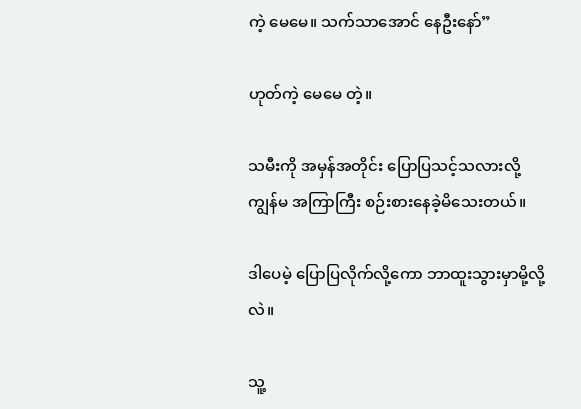ကဲ့ မေမေ။ သက်သာအောင် နေဦးနော်”

ဟုတ်ကဲ့ မေမေ တဲ့။

သမီးကို အမှန်အတိုင်း ပြောပြသင့်သလားလို့ ကျွန်မ အကြာကြီး စဉ်းစားနေခဲ့မိသေးတယ်။

ဒါပေမဲ့ ပြောပြလိုက်လို့ကော ဘာထူးသွားမှာမို့လို့လဲ။

သူ့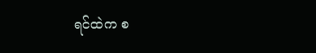ရင်ထဲက စ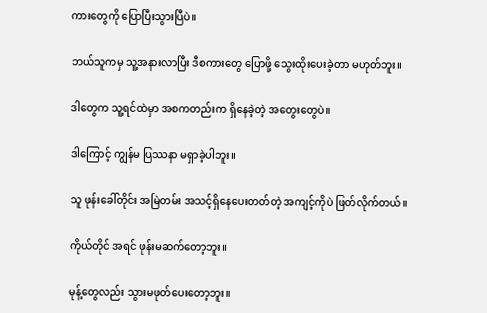ကားတွေကို ပြောပြီးသွားပြီပဲ။

ဘယ်သူကမှ သူ့အနားလာပြီး ဒီစကားတွေ ပြောဖို့ သွေးထိုးပေးခဲ့တာ မဟုတ်ဘူး။

ဒါတွေက သူ့ရင်ထဲမှာ အစကတည်းက ရှိနေခဲ့တဲ့ အတွေးတွေပဲ။

ဒါကြောင့် ကျွန်မ ပြဿနာ မရှာခဲ့ပါဘူး။

သူ ဖုန်းခေါ်တိုင်း အမြဲတမ်း အသင့်ရှိနေပေးတတ်တဲ့ အကျင့်ကိုပဲ ဖြတ်လိုက်တယ်။

ကိုယ်တိုင် အရင် ဖုန်းမဆက်တော့ဘူး။

မုန့်တွေလည်း သွားမဖုတ်ပေးတော့ဘူး။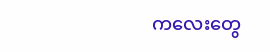ကလေးတွေ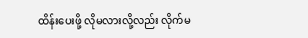ထိန်းပေးဖို့ လိုမလားလို့လည်း လိုက်မ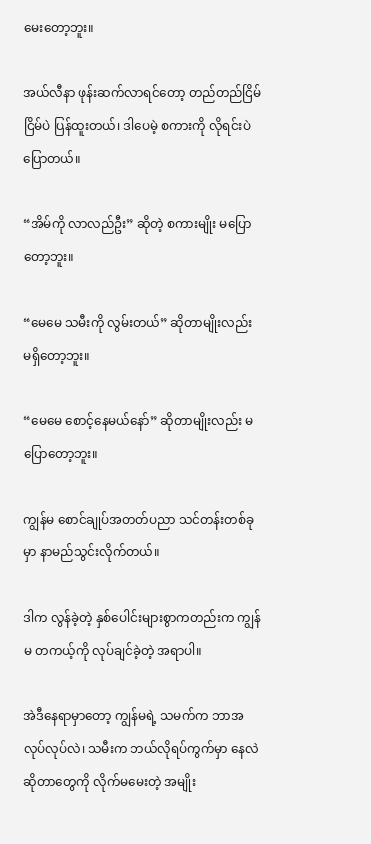မေးတော့ဘူး။

အယ်လီနာ ဖုန်းဆက်လာရင်တော့ တည်တည်ငြိမ်ငြိမ်ပဲ ပြန်ထူးတယ်၊ ဒါပေမဲ့ စကားကို လိုရင်းပဲ ပြောတယ်။

“အိမ်ကို လာလည်ဦး” ဆိုတဲ့ စကားမျိုး မပြောတော့ဘူး။

“မေမေ သမီးကို လွမ်းတယ်” ဆိုတာမျိုးလည်း မရှိတော့ဘူး။

“မေမေ စောင့်နေမယ်နော်” ဆိုတာမျိုးလည်း မပြောတော့ဘူး။

ကျွန်မ စောင်ချုပ်အတတ်ပညာ သင်တန်းတစ်ခုမှာ နာမည်သွင်းလိုက်တယ်။

ဒါက လွန်ခဲ့တဲ့ နှစ်ပေါင်းများစွာကတည်းက ကျွန်မ တကယ့်ကို လုပ်ချင်ခဲ့တဲ့ အရာပါ။

အဲဒီနေရာမှာတော့ ကျွန်မရဲ့ သမက်က ဘာအလုပ်လုပ်လဲ၊ သမီးက ဘယ်လိုရပ်ကွက်မှာ နေလဲဆိုတာတွေကို လိုက်မမေးတဲ့ အမျိုး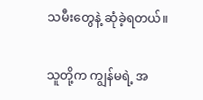သမီးတွေနဲ့ ဆုံခဲ့ရတယ်။

သူတို့က ကျွန်မရဲ့ အ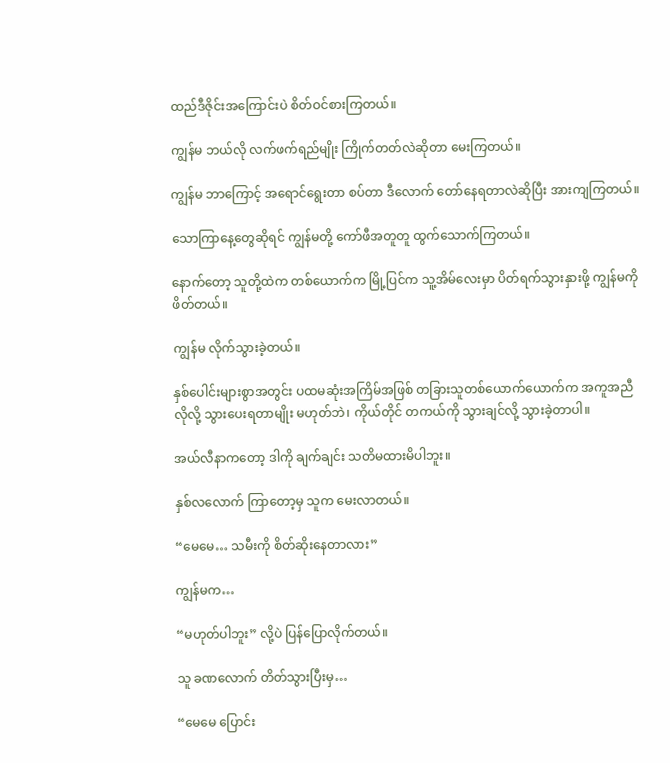ထည်ဒီဇိုင်းအကြောင်းပဲ စိတ်ဝင်စားကြတယ်။

ကျွန်မ ဘယ်လို လက်ဖက်ရည်မျိုး ကြိုက်တတ်လဲဆိုတာ မေးကြတယ်။

ကျွန်မ ဘာကြောင့် အရောင်ရွေးတာ စပ်တာ ဒီလောက် တော်နေရတာလဲဆိုပြီး အားကျကြတယ်။

သောကြာနေ့တွေဆိုရင် ကျွန်မတို့ ကော်ဖီအတူတူ ထွက်သောက်ကြတယ်။

နောက်တော့ သူတို့ထဲက တစ်ယောက်က မြို့ပြင်က သူ့အိမ်လေးမှာ ပိတ်ရက်သွားနှားဖို့ ကျွန်မကို ဖိတ်တယ်။

ကျွန်မ လိုက်သွားခဲ့တယ်။

နှစ်ပေါင်းများစွာအတွင်း ပထမဆုံးအကြိမ်အဖြစ် တခြားသူတစ်ယောက်ယောက်က အကူအညီလိုလို့ သွားပေးရတာမျိုး မဟုတ်ဘဲ၊ ကိုယ်တိုင် တကယ်ကို သွားချင်လို့ သွားခဲ့တာပါ။

အယ်လီနာကတော့ ဒါကို ချက်ချင်း သတိမထားမိပါဘူး။

နှစ်လလောက် ကြာတော့မှ သူက မေးလာတယ်။

“မေမေ… သမီးကို စိတ်ဆိုးနေတာလား”

ကျွန်မက…

“မဟုတ်ပါဘူး” လို့ပဲ ပြန်ပြောလိုက်တယ်။

သူ ခဏလောက် တိတ်သွားပြီးမှ…

“မေမေ ပြောင်း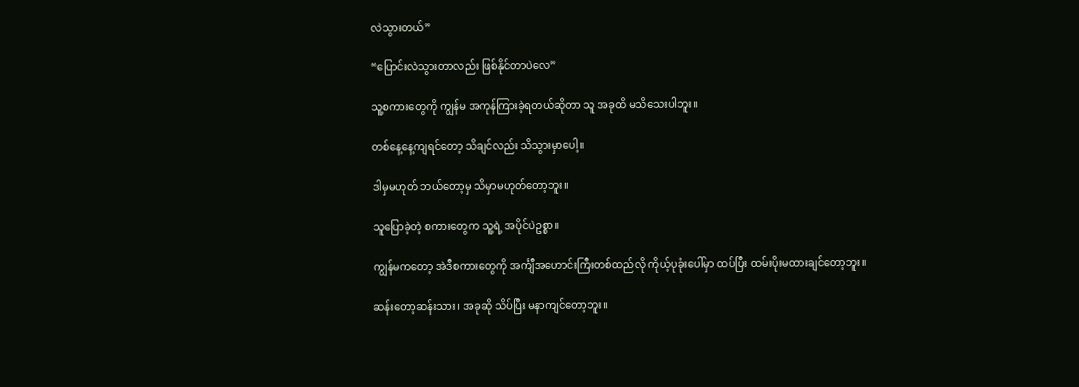လဲသွားတယ်”

“ပြောင်းလဲသွားတာလည်း ဖြစ်နိုင်တာပဲလေ”

သူ့စကားတွေကို ကျွန်မ အကုန်ကြားခဲ့ရတယ်ဆိုတာ သူ အခုထိ မသိသေးပါဘူး။

တစ်နေ့နေ့ကျရင်တော့ သိချင်လည်း သိသွားမှာပေါ့။

ဒါမှမဟုတ် ဘယ်တော့မှ သိမှာမဟုတ်တော့ဘူး။

သူပြောခဲ့တဲ့ စကားတွေက သူ့ရဲ့ အပိုင်ပဲဥစ္စာ။

ကျွန်မကတော့ အဲဒီစကားတွေကို အင်္ကျီအဟောင်းကြီးတစ်ထည်လို ကိုယ့်ပုခုံးပေါ်မှာ ထပ်ပြီး ထမ်းပိုးမထားချင်တော့ဘူး။

ဆန်းတော့ဆန်းသား၊ အခုဆို သိပ်ပြီး မနာကျင်တော့ဘူး။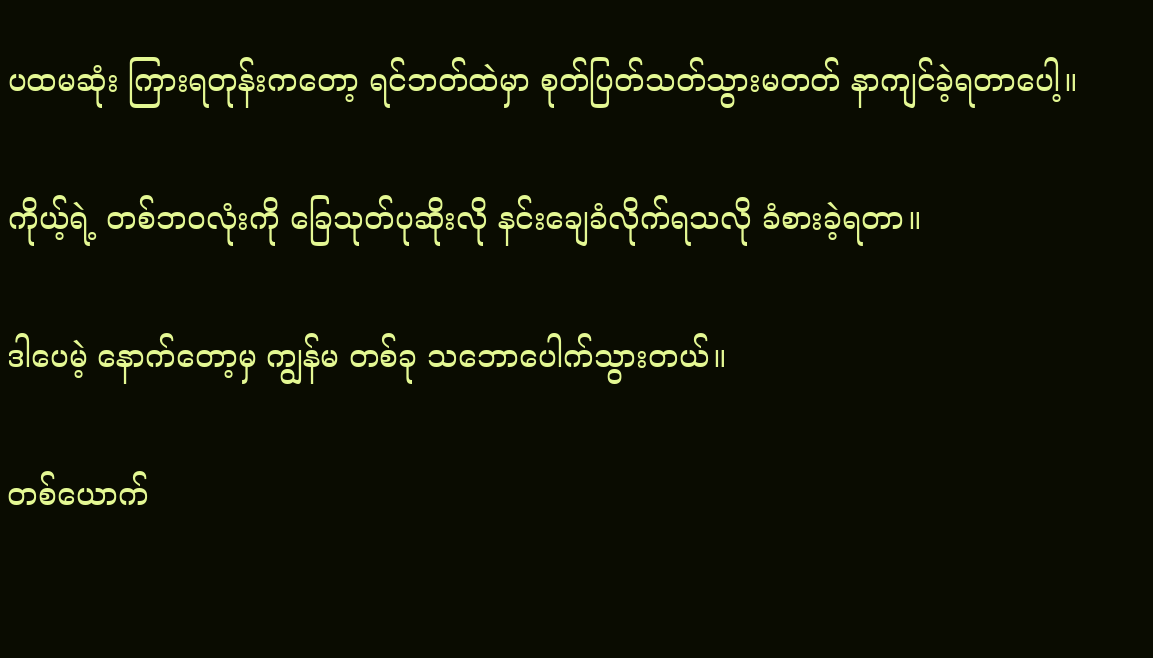ပထမဆုံး ကြားရတုန်းကတော့ ရင်ဘတ်ထဲမှာ စုတ်ပြတ်သတ်သွားမတတ် နာကျင်ခဲ့ရတာပေါ့။

ကိုယ့်ရဲ့ တစ်ဘဝလုံးကို ခြေသုတ်ပုဆိုးလို နင်းချေခံလိုက်ရသလို ခံစားခဲ့ရတာ။

ဒါပေမဲ့ နောက်တော့မှ ကျွန်မ တစ်ခု သဘောပေါက်သွားတယ်။

တစ်ယောက်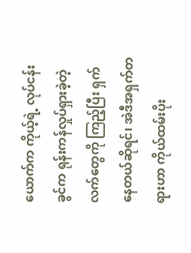ယောက်က ကိုယ့်ရဲ့ လုပ်ငန်းခွင်က ရုန်းကန်လှုပ်ရှားခဲ့တဲ့ လက်တွေကို ကြည့်ပြီး ရှက်နေတယ်ဆိုရင်၊ အဲဒီအရှက်တရားဟာ ကိုယ်ထမ်းပိုး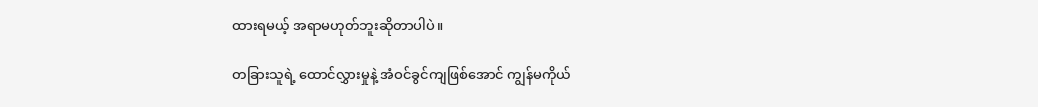ထားရမယ့် အရာမဟုတ်ဘူးဆိုတာပါပဲ။

တခြားသူရဲ့ ထောင်လွှားမှုနဲ့ အံဝင်ခွင်ကျဖြစ်အောင် ကျွန်မကိုယ်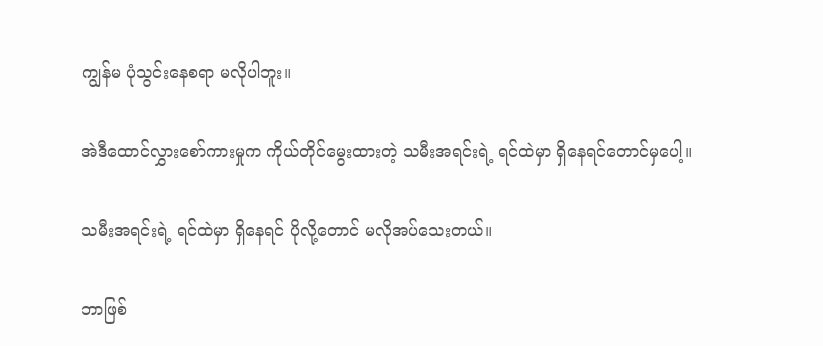ကျွန်မ ပုံသွင်းနေစရာ မလိုပါဘူး။

အဲဒီထောင်လွှားစော်ကားမှုက ကိုယ်တိုင်မွေးထားတဲ့ သမီးအရင်းရဲ့ ရင်ထဲမှာ ရှိနေရင်တောင်မှပေါ့။

သမီးအရင်းရဲ့ ရင်ထဲမှာ ရှိနေရင် ပိုလို့တောင် မလိုအပ်သေးတယ်။

ဘာဖြစ်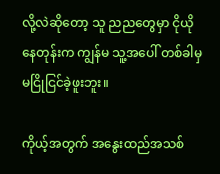လို့လဲဆိုတော့ သူ ညညတွေမှာ ငိုယိုနေတုန်းက ကျွန်မ သူ့အပေါ် တစ်ခါမှ မငြိုငြင်ခဲ့ဖူးဘူး။

ကိုယ့်အတွက် အနွေးထည်အသစ်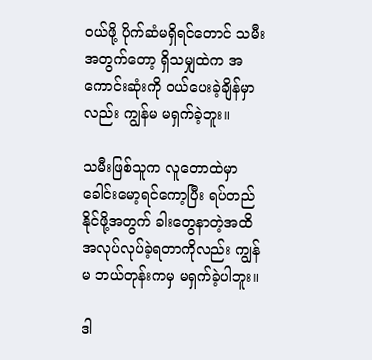ဝယ်ဖို့ ပိုက်ဆံမရှိရင်တောင် သမီးအတွက်တော့ ရှိသမျှထဲက အကောင်းဆုံးကို ဝယ်ပေးခဲ့ချိန်မှာလည်း ကျွန်မ မရှက်ခဲ့ဘူး။

သမီးဖြစ်သူက လူတောထဲမှာ ခေါင်းမော့ရင်ကော့ပြီး ရပ်တည်နိုင်ဖို့အတွက် ခါးတွေနာတဲ့အထိ အလုပ်လုပ်ခဲ့ရတာကိုလည်း ကျွန်မ ဘယ်တုန်းကမှ မရှက်ခဲ့ပါဘူး။

ဒါ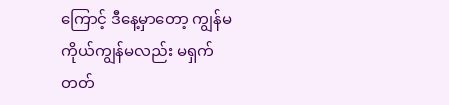ကြောင့် ဒီနေ့မှာတော့ ကျွန်မကိုယ်ကျွန်မလည်း မရှက်တတ်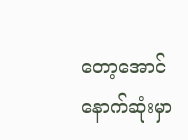တော့အောင် နောက်ဆုံးမှာ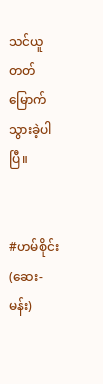သင်ယူ တတ်မြောက်သွားခဲ့ပါပြီ။


#ဟမ်စိုင်း(ဆေး-မန်း)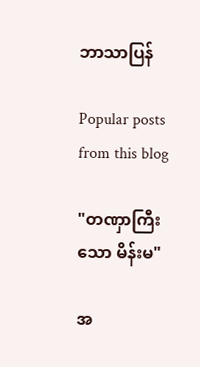ဘာသာပြန်

Popular posts from this blog

"တဏှာကြီးသော မိန်းမ"

အ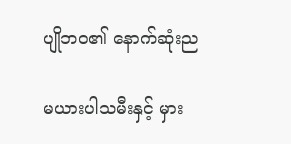ပျိုဘဝ၏ နောက်ဆုံးည

မယားပါသမီးနှင့် မှား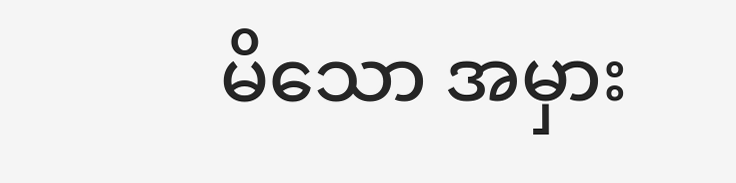မိသော အမှား